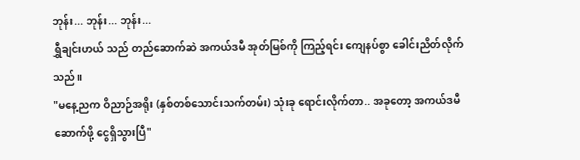ဘုန်း... ဘုန်း... ဘုန်း...
ရွှီချင်းဟယ် သည် တည်ဆောက်ဆဲ အကယ်ဒမီ အုတ်မြစ်ကို ကြည့်ရင်း ကျေနပ်စွာ ခေါင်းညိတ်လိုက်သည်။
"မနေ့ညက ဝိညာဉ်အရိုး (နှစ်တစ်သောင်းသက်တမ်း) သုံးခု ရောင်းလိုက်တာ.. အခုတော့ အကယ်ဒမီ ဆောက်ဖို့ ငွေရှိသွားပြီ"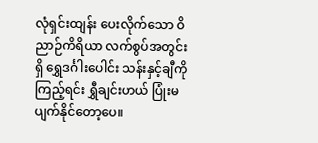လုံရှင်းထျန်း ပေးလိုက်သော ဝိညာဉ်ကိရိယာ လက်စွပ်အတွင်းရှိ ရွှေဒင်္ဂါးပေါင်း သန်းနှင့်ချီကို ကြည့်ရင်း ရွှီချင်းဟယ် ပြုံးမပျက်နိုင်တော့ပေ။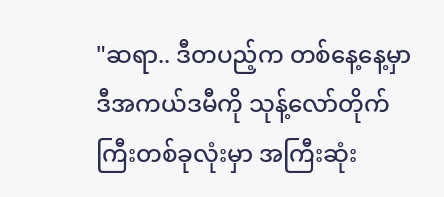"ဆရာ.. ဒီတပည့်က တစ်နေ့နေ့မှာ ဒီအကယ်ဒမီကို သုန့်လော်တိုက်ကြီးတစ်ခုလုံးမှာ အကြီးဆုံး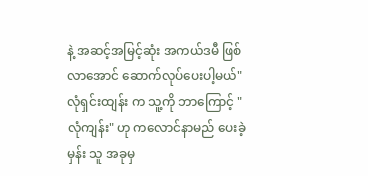နဲ့ အဆင့်အမြင့်ဆုံး အကယ်ဒမီ ဖြစ်လာအောင် ဆောက်လုပ်ပေးပါ့မယ်"
လုံရှင်းထျန်း က သူ့ကို ဘာကြောင့် "လုံကျန်း" ဟု ကလောင်နာမည် ပေးခဲ့မှန်း သူ အခုမှ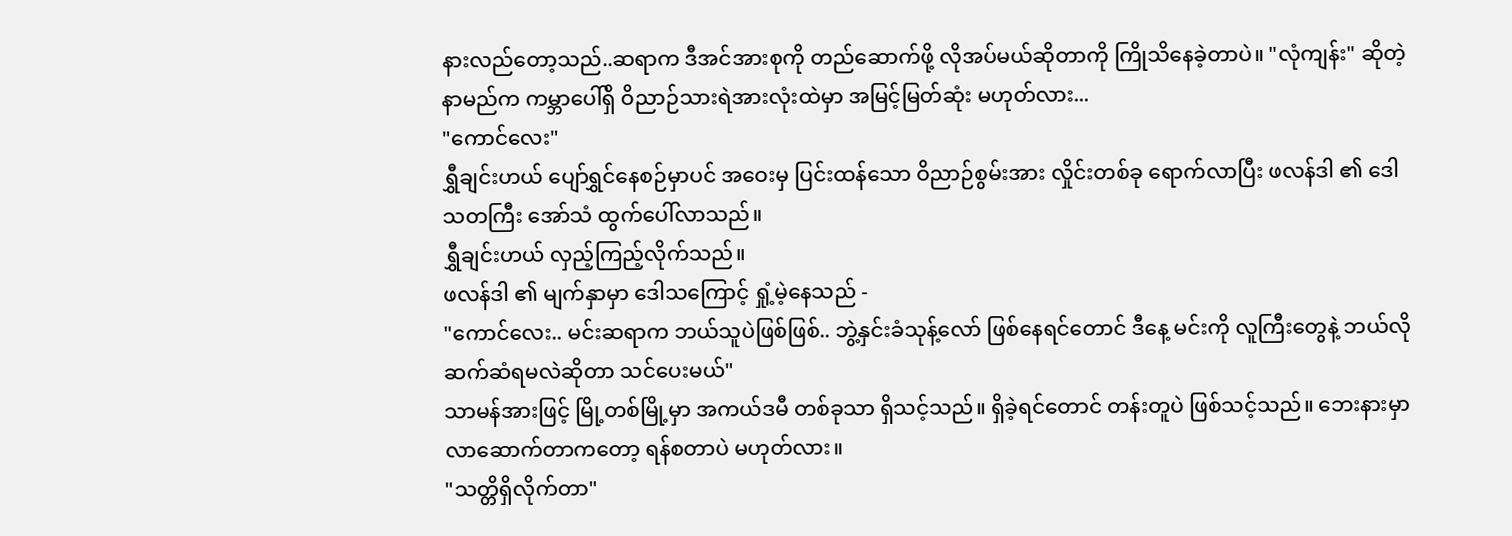နားလည်တော့သည်..ဆရာက ဒီအင်အားစုကို တည်ဆောက်ဖို့ လိုအပ်မယ်ဆိုတာကို ကြိုသိနေခဲ့တာပဲ။ "လုံကျန်း" ဆိုတဲ့ နာမည်က ကမ္ဘာပေါ်ရှိ ဝိညာဉ်သားရဲအားလုံးထဲမှာ အမြင့်မြတ်ဆုံး မဟုတ်လား...
"ကောင်လေး"
ရွှီချင်းဟယ် ပျော်ရွှင်နေစဉ်မှာပင် အဝေးမှ ပြင်းထန်သော ဝိညာဉ်စွမ်းအား လှိုင်းတစ်ခု ရောက်လာပြီး ဖလန်ဒါ ၏ ဒေါသတကြီး အော်သံ ထွက်ပေါ်လာသည်။
ရွှီချင်းဟယ် လှည့်ကြည့်လိုက်သည်။
ဖလန်ဒါ ၏ မျက်နှာမှာ ဒေါသကြောင့် ရှုံ့မဲ့နေသည် -
"ကောင်လေး.. မင်းဆရာက ဘယ်သူပဲဖြစ်ဖြစ်.. ဘွဲ့နှင်းခံသုန့်လော် ဖြစ်နေရင်တောင် ဒီနေ့ မင်းကို လူကြီးတွေနဲ့ ဘယ်လို ဆက်ဆံရမလဲဆိုတာ သင်ပေးမယ်"
သာမန်အားဖြင့် မြို့တစ်မြို့မှာ အကယ်ဒမီ တစ်ခုသာ ရှိသင့်သည်။ ရှိခဲ့ရင်တောင် တန်းတူပဲ ဖြစ်သင့်သည်။ ဘေးနားမှာ လာဆောက်တာကတော့ ရန်စတာပဲ မဟုတ်လား။
"သတ္တိရှိလိုက်တာ"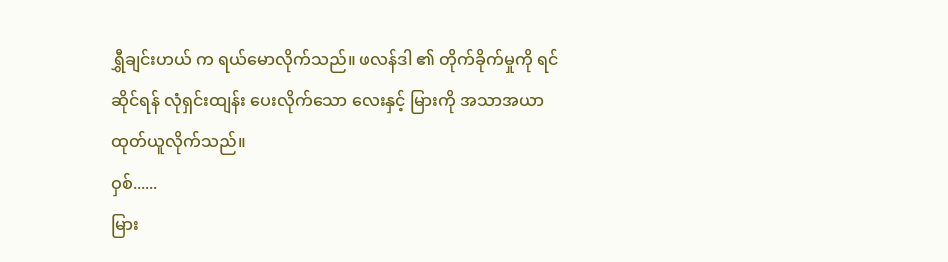ရွှီချင်းဟယ် က ရယ်မောလိုက်သည်။ ဖလန်ဒါ ၏ တိုက်ခိုက်မှုကို ရင်ဆိုင်ရန် လုံရှင်းထျန်း ပေးလိုက်သော လေးနှင့် မြားကို အသာအယာ ထုတ်ယူလိုက်သည်။
ဝှစ်......
မြား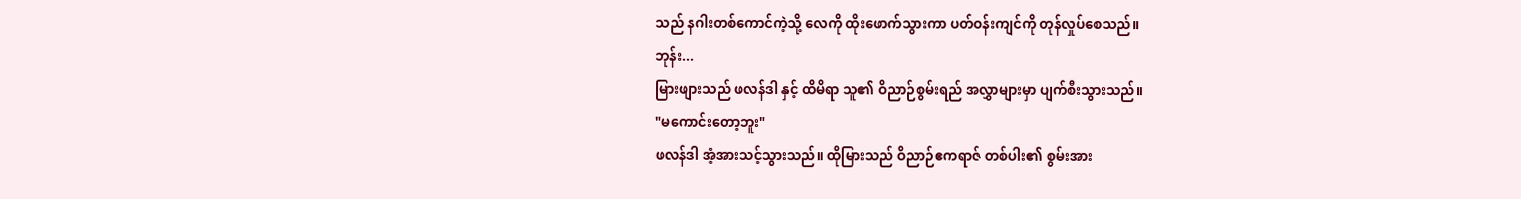သည် နဂါးတစ်ကောင်ကဲ့သို့ လေကို ထိုးဖောက်သွားကာ ပတ်ဝန်းကျင်ကို တုန်လှုပ်စေသည်။
ဘုန်း...
မြားဖျားသည် ဖလန်ဒါ နှင့် ထိမိရာ သူ၏ ဝိညာဉ်စွမ်းရည် အလွှာများမှာ ပျက်စီးသွားသည်။
"မကောင်းတော့ဘူး"
ဖလန်ဒါ အံ့အားသင့်သွားသည်။ ထိုမြားသည် ဝိညာဉ်ဧကရာဇ် တစ်ပါး၏ စွမ်းအား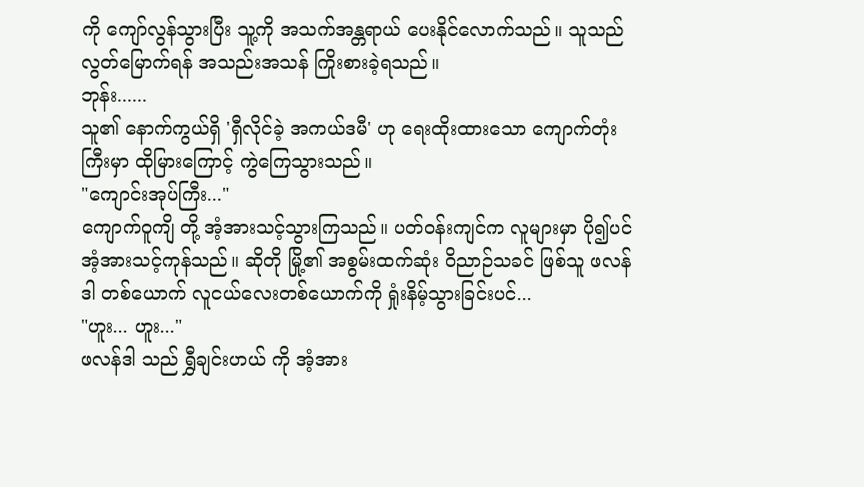ကို ကျော်လွန်သွားပြီး သူ့ကို အသက်အန္တရာယ် ပေးနိုင်လောက်သည်။ သူသည် လွတ်မြောက်ရန် အသည်းအသန် ကြိုးစားခဲ့ရသည်။
ဘုန်း......
သူ၏ နောက်ကွယ်ရှိ 'ရှီလိုင်ခဲ့ အကယ်ဒမီ' ဟု ရေးထိုးထားသော ကျောက်တုံးကြီးမှာ ထိုမြားကြောင့် ကွဲကြေသွားသည်။
"ကျောင်းအုပ်ကြီး..."
ကျောက်ဝူကျိ တို့ အံ့အားသင့်သွားကြသည်။ ပတ်ဝန်းကျင်က လူများမှာ ပို၍ပင် အံ့အားသင့်ကုန်သည်။ ဆိုတို မြို့၏ အစွမ်းထက်ဆုံး ဝိညာဉ်သခင် ဖြစ်သူ ဖလန်ဒါ တစ်ယောက် လူငယ်လေးတစ်ယောက်ကို ရှုံးနိမ့်သွားခြင်းပင်...
"ဟူး... ဟူး..."
ဖလန်ဒါ သည် ရွှီချင်းဟယ် ကို အံ့အား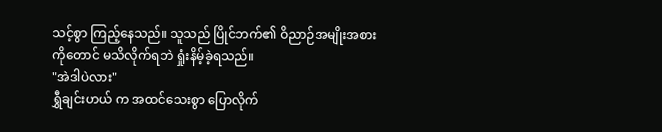သင့်စွာ ကြည့်နေသည်။ သူသည် ပြိုင်ဘက်၏ ဝိညာဉ်အမျိုးအစားကိုတောင် မသိလိုက်ရဘဲ ရှုံးနိမ့်ခဲ့ရသည်။
"အဲဒါပဲလား"
ရွှီချင်းဟယ် က အထင်သေးစွာ ပြောလိုက်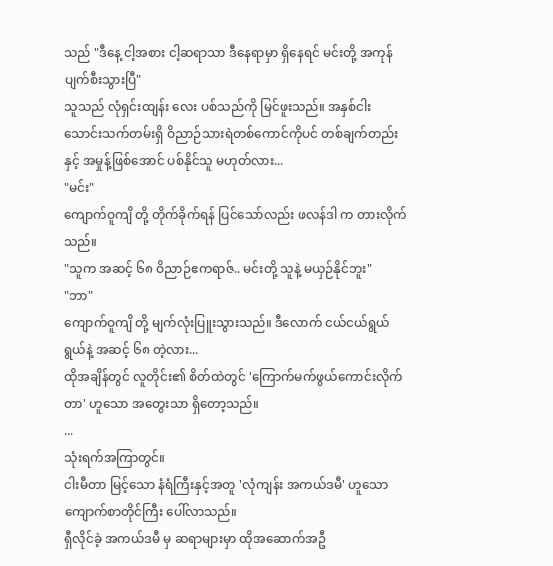သည် "ဒီနေ့ ငါ့အစား ငါ့ဆရာသာ ဒီနေရာမှာ ရှိနေရင် မင်းတို့ အကုန် ပျက်စီးသွားပြီ"
သူသည် လုံရှင်းထျန်း လေး ပစ်သည်ကို မြင်ဖူးသည်။ အနှစ်ငါးသောင်းသက်တမ်းရှိ ဝိညာဉ်သားရဲတစ်ကောင်ကိုပင် တစ်ချက်တည်းနှင့် အမှုန့်ဖြစ်အောင် ပစ်နိုင်သူ မဟုတ်လား...
"မင်း"
ကျောက်ဝူကျိ တို့ တိုက်ခိုက်ရန် ပြင်သော်လည်း ဖလန်ဒါ က တားလိုက်သည်။
"သူက အဆင့် ၆၈ ဝိညာဉ်ဧကရာဇ်.. မင်းတို့ သူနဲ့ မယှဉ်နိုင်ဘူး"
"ဘာ"
ကျောက်ဝူကျိ တို့ မျက်လုံးပြူးသွားသည်။ ဒီလောက် ငယ်ငယ်ရွယ်ရွယ်နဲ့ အဆင့် ၆၈ တဲ့လား...
ထိုအချိန်တွင် လူတိုင်း၏ စိတ်ထဲတွင် 'ကြောက်မက်ဖွယ်ကောင်းလိုက်တာ' ဟူသော အတွေးသာ ရှိတော့သည်။
...
သုံးရက်အကြာတွင်။
ငါးမီတာ မြင့်သော နံရံကြီးနှင့်အတူ 'လုံကျန်း အကယ်ဒမီ' ဟူသော ကျောက်စာတိုင်ကြီး ပေါ်လာသည်။
ရှီလိုင်ခဲ့ အကယ်ဒမီ မှ ဆရာများမှာ ထိုအဆောက်အဦ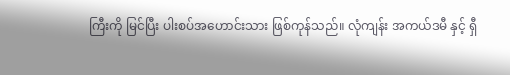ကြီးကို မြင်ပြီး ပါးစပ်အဟောင်းသား ဖြစ်ကုန်သည်။ လုံကျန်း အကယ်ဒမီ နှင့် ရှီ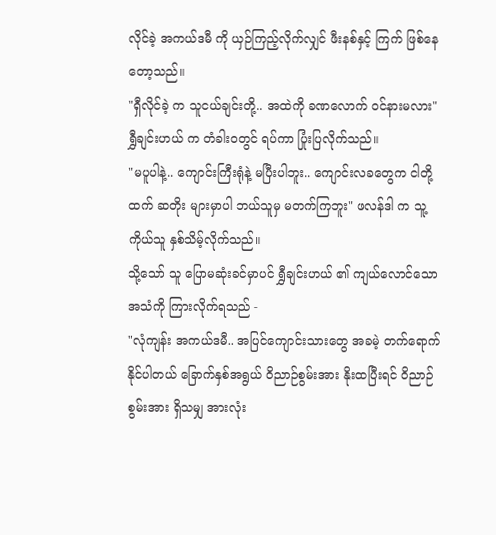လိုင်ခဲ့ အကယ်ဒမီ ကို ယှဉ်ကြည့်လိုက်လျှင် ဖီးနစ်နှင့် ကြက် ဖြစ်နေတော့သည်။
"ရှီလိုင်ခဲ့ က သူငယ်ချင်းတို့.. အထဲကို ခဏလောက် ဝင်နားမလား"
ရွှီချင်းဟယ် က တံခါးဝတွင် ရပ်ကာ ပြုံးပြလိုက်သည်။
"မပူပါနဲ့.. ကျောင်းကြီးရုံနဲ့ မပြီးပါဘူး.. ကျောင်းလခတွေက ငါတို့ထက် ဆတိုး များမှာပါ ဘယ်သူမှ မတက်ကြဘူး" ဖလန်ဒါ က သူ့ကိုယ်သူ နှစ်သိမ့်လိုက်သည်။
သို့သော် သူ ပြောမဆုံးခင်မှာပင် ရွှီချင်းဟယ် ၏ ကျယ်လောင်သော အသံကို ကြားလိုက်ရသည် -
"လုံကျန်း အကယ်ဒမီ.. အပြင်ကျောင်းသားတွေ အခမဲ့ တက်ရောက်နိုင်ပါတယ် ခြောက်နှစ်အရွယ် ဝိညာဉ်စွမ်းအား နိုးထပြီးရင် ဝိညာဉ်စွမ်းအား ရှိသမျှ အားလုံး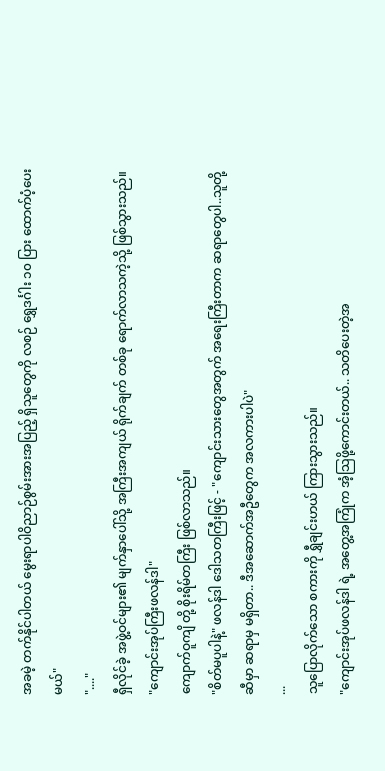အခမဲ့ တက်နိုင်ပါတယ် မွေးရာပါဝိညာဉ်စွမ်းအားအပြည့် ရှိသူတွေကို လစဉ် ရွှေဒင်္ဂါး ၁၀ ပြား ထောက်ပံ့ပေးမယ်"
"...."
ရှီလိုင်ခဲ့ အဖွဲ့ဝင်များ၏ မျက်နှာပေါ်သို့ အကြီးအကျယ် ရိုက်ချက် တစ်ခု ရောက်လာသကဲ့သို့ ဖြစ်သွားသည်။
"ကျောင်းအုပ်ကြီးဖလန်ဒါ"
ကျောက်ဝူကျိ တို့ စိုးရိမ်တကြီး ဖြစ်လာသည်။
"စိတ်မပူပါနဲ့" ဖလန်ဒါ ဒေါသတကြီးဖြင့် - "ကျောင်းသားတွေအတွက် အရေးကြီးတာက ဆရာတွေပါ..သူတို့ဆီမှာ ဆရာမှ မရှိတာ.. ဒီအဆောက်အဦတွေက အလကားပါပဲ"
...
သူပြောလိုက်သော စကားကို ရွှီချင်းဟယ် ကြားသွားသည်။
"ကျောင်းအုပ်ဖလန်ဒါ ရဲ့ အတွေ့အကြုံက အံ့သြဖို့ကောင်းတယ်.. သတိပေးတဲ့အ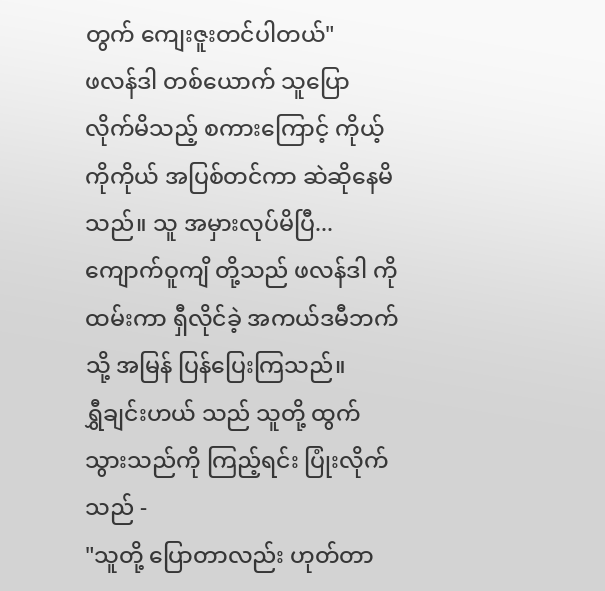တွက် ကျေးဇူးတင်ပါတယ်"
ဖလန်ဒါ တစ်ယောက် သူပြောလိုက်မိသည့် စကားကြောင့် ကိုယ့်ကိုကိုယ် အပြစ်တင်ကာ ဆဲဆိုနေမိသည်။ သူ အမှားလုပ်မိပြီ...
ကျောက်ဝူကျိ တို့သည် ဖလန်ဒါ ကို ထမ်းကာ ရှီလိုင်ခဲ့ အကယ်ဒမီဘက်သို့ အမြန် ပြန်ပြေးကြသည်။
ရွှီချင်းဟယ် သည် သူတို့ ထွက်သွားသည်ကို ကြည့်ရင်း ပြုံးလိုက်သည် -
"သူတို့ ပြောတာလည်း ဟုတ်တာ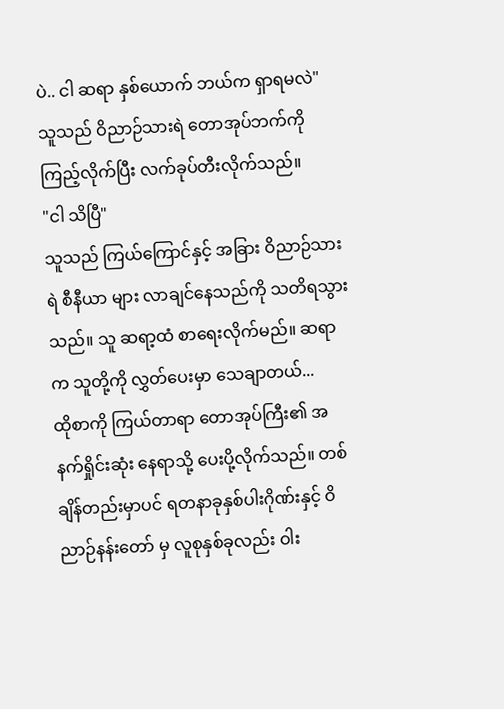ပဲ.. ငါ ဆရာ နှစ်ယောက် ဘယ်က ရှာရမလဲ"
သူသည် ဝိညာဉ်သားရဲ တောအုပ်ဘက်ကို ကြည့်လိုက်ပြီး လက်ခုပ်တီးလိုက်သည်။
"ငါ သိပြီ"
သူသည် ကြယ်ကြောင်နှင့် အခြား ဝိညာဉ်သားရဲ စီနီယာ များ လာချင်နေသည်ကို သတိရသွားသည်။ သူ ဆရာ့ထံ စာရေးလိုက်မည်။ ဆရာက သူတို့ကို လွှတ်ပေးမှာ သေချာတယ်...
ထိုစာကို ကြယ်တာရာ တောအုပ်ကြီး၏ အနက်ရှိုင်းဆုံး နေရာသို့ ပေးပို့လိုက်သည်။ တစ်ချိန်တည်းမှာပင် ရတနာခုနှစ်ပါးဂိုဏ်းနှင့် ဝိညာဉ်နန်းတော် မှ လူစုနှစ်ခုလည်း ဝါး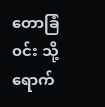တောခြံ၀င်း သို့ ရောက်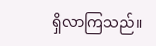ရှိလာကြသည်။